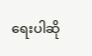ရေးပါဆို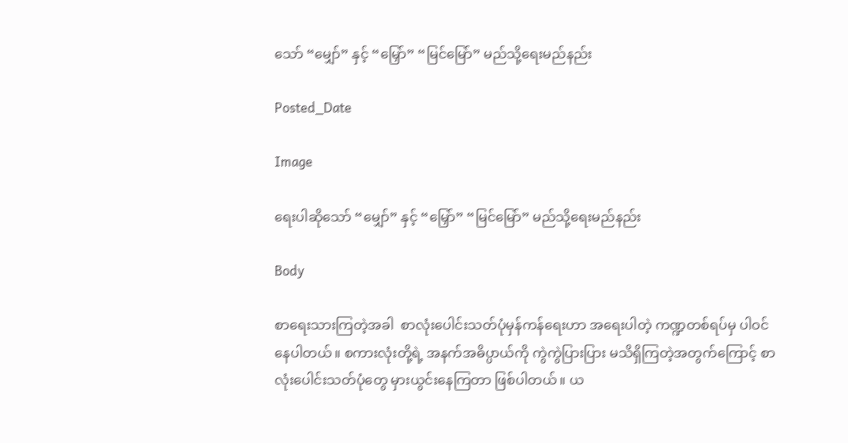သော် “မျှော်” နှင့် “မြှော်” “မြင်မြော်” မည်သို့ရေးမည်နည်း

Posted_Date

Image

ရေးပါဆိုသော် “မျှော်” နှင့် “မြှော်” “မြင်မြော်” မည်သို့ရေးမည်နည်း

Body

စာရေးသားကြတဲ့အခါ  စာလုံးပေါင်းသတ်ပုံမှန်ကန်ရေးဟာ အရေးပါတဲ့ ကဏ္ဍတစ်ရပ်မှ ပါဝင်နေပါတယ်။ စကားလုံးတို့ရဲ့ အနက်အဓိပ္ပာယ်ကို ကွဲကွဲပြားပြား မသိရှိကြတဲ့အတွက်ကြောင့် စာလုံး‌ပေါင်းသတ်ပုံတွေ မှားယွင်းနေကြတာ ဖြစ်ပါတယ်။ ယ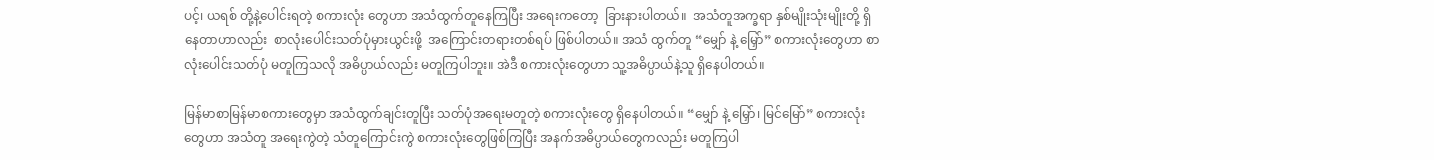ပင့်၊ ယရစ် တို့နဲ့ပေါင်းရတဲ့ စကားလုံး တွေဟာ အသံထွက်တူနေကြပြီး အရေးကတော့  ခြားနားပါတယ်။  အသံတူအက္ခရာ နှစ်မျိုးသုံးမျိုးတို့ ရှိနေတာဟာလည်း  စာလုံးပေါင်းသတ်ပုံမှားယွင်းဖို့  အကြောင်းတရားတစ်ရပ် ဖြစ်ပါတယ်။ အသံ ထွက်တူ “မျှော် နဲ့ မြှော်” စကားလုံးတွေဟာ စာလုံးပေါင်းသတ်ပုံ မတူကြသလို အဓိပ္ပာယ်လည်း မတူကြပါဘူး။ အဲဒီ စကားလုံးတွေဟာ သူ့အဓိပ္ပာယ်နဲ့သူ ရှိနေပါတယ်။

မြန်မာစာမြန်မာစကားတွေမှာ အသံထွက်ချင်းတူပြီး သတ်ပုံအရေးမတူတဲ့ စကားလုံးတွေ ရှိနေပါတယ်။ “မျှော် နဲ့ မြှော်၊ မြင်မြော်” စကားလုံးတွေဟာ အသံတူ အရေးကွဲတဲ့ သံတူကြောင်းကွဲ စကားလုံးတွေဖြစ်ကြပြီး အနက်အဓိပ္ပာယ်တွေကလည်း မတူကြပါ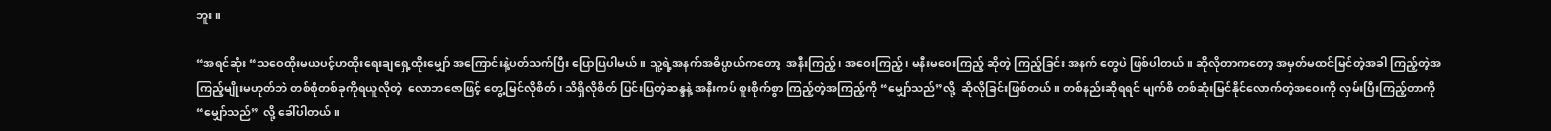ဘူး။

“အရင်ဆုံး “သဝေထိုးမယပင့်ဟထိုးရေးချရှေ့ထိုးမျှော် အကြောင်းနဲ့ပတ်သက်ပြီး ပြောပြပါမယ်။ သူ့ရဲ့အနက်အဓိပ္ပာယ်ကတော့  အနီးကြည့်၊ အဝေးကြည့်၊ မနီးမဝေးကြည့် ဆိုတဲ့ ကြည့်ခြင်း အနက် တွေပဲ ဖြစ်ပါတယ်။ ဆိုလိုတာကတော့ အမှတ်မထင်မြင်တဲ့အခါ ကြည့်တဲ့အကြည့်မျိုးမဟုတ်ဘဲ တစ်စုံတစ်ခုကိုရယူလိုတဲ့  လောဘဇောဖြင့် တွေ့မြင်လိုစိတ်၊ သိရှိလိုစိတ် ပြင်းပြတဲ့ဆန္ဒနဲ့ အနီးကပ် စူးစိုက်စွာ ကြည့်တဲ့အကြည့်ကို “မျှော်သည်”လို့  ဆိုလိုခြင်းဖြစ်တယ်။ တစ်နည်းဆိုရရင် မျက်စိ တစ်ဆုံးမြင်နိုင်လောက်တဲ့အဝေးကို လှမ်းပြီးကြည့်တာကို  “မျှော်သည်” လို့ ခေါ်ပါတယ်။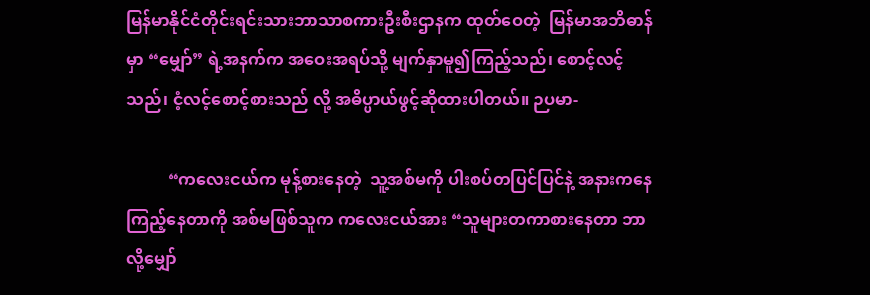မြန်မာနိုင်ငံတိုင်းရင်းသားဘာသာစကားဦးစီးဌာနက ထုတ်ဝေတဲ့  မြန်မာအဘိဓာန်မှာ “မျှော်” ရဲ့အနက်က အဝေးအရပ်သို့ မျက်နှာမူ၍ကြည့်သည်၊ စောင့်လင့်သည်၊ ငံ့လင့်စောင့်စားသည် လို့ အဓိပ္ပာယ်ဖွင့်ဆိုထားပါတယ်။ ဉပမာ-

          “ကလေးငယ်က မုန့်စားနေတဲ့  သူ့အစ်မကို ပါးစပ်တပြင်ပြင်နဲ့ အနားကနေ ကြည့်နေတာကို အစ်မဖြစ်သူက ကလေးငယ်အား “သူများတကာစားနေတာ ဘာလို့မျှော်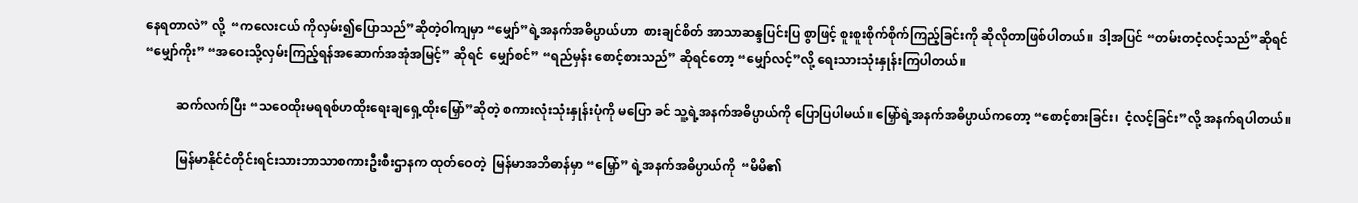နေရတာလဲ” လို့  “ကလေးငယ် ကိုလှမ်း၍ပြောသည်”ဆိုတဲ့ဝါကျမှာ “မျှော်”ရဲ့အနက်အဓိပ္ပာယ်ဟာ  စားချင်စိတ် အာသာဆန္ဒပြင်းပြ စွာဖြင့် စူးစူးစိုက်စိုက်ကြည့်ခြင်းကို ဆိုလိုတာဖြစ်ပါတယ်။  ဒါ့အပြင် “တမ်းတငံ့လင့်သည်”ဆိုရင် “မျှော်ကိုး” “အဝေးသို့လှမ်းကြည့်ရန်အဆောက်အအုံအမြင့်” ဆိုရင်  မျှော်စင်” “ရည်မှန်း စောင့်စားသည်” ဆိုရင်တော့ “မျှော်လင့်”လို့ ရေးသားသုံးနှုန်းကြပါတယ်။

          ဆက်လက်ပြီး “သဝေထိုးမရရစ်ဟထိုးရေးချရှေ့ထိုးမြှော်”ဆိုတဲ့ စကားလုံးသုံးနှုန်းပုံကို မပြော ခင် သူ့ရဲ့အနက်အဓိပ္ပာယ်ကို ပြောပြပါမယ်။ မြှော်ရဲ့အနက်အဓိပ္ပာယ်ကတော့ “စောင့်စားခြင်း၊  ငံ့လင့်ခြင်း”လို့ အနက်ရပါတယ်။

          မြန်မာနိုင်ငံတိုင်းရင်းသားဘာသာစကားဦးစီးဌာနက ထုတ်ဝေတဲ့  မြန်မာအဘိဓာန်မှာ “မြှော်” ရဲ့အနက်အဓိပ္ပာယ်ကို  “မိမိ၏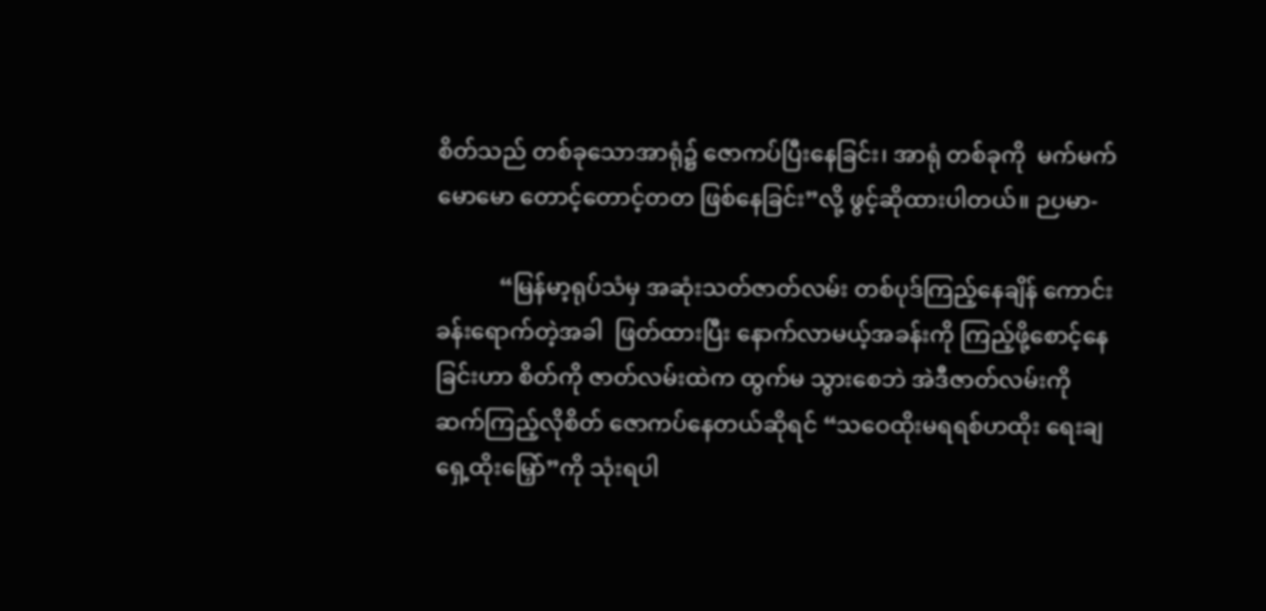စိတ်သည် တစ်ခုသောအာရုံ၌ ဇောကပ်ပြီးနေခြင်း၊ အာရုံ တစ်ခုကို  မက်မက်မောမော တောင့်တောင့်တတ ဖြစ်နေခြင်း”လို့ ဖွင့်ဆိုထားပါတယ်။ ဉပမာ-

           “မြန်မာ့ရုပ်သံမှ အဆုံးသတ်ဇာတ်လမ်း တစ်ပုဒ်ကြည့်နေချိန် ကောင်းခန်းရောက်တဲ့အခါ  ဖြတ်ထားပြီး နောက်လာမယ့်အခန်းကို ကြည့်ဖို့စောင့်နေခြင်းဟာ စိတ်ကို ဇာတ်လမ်းထဲက ထွက်မ သွားစေဘဲ အဲဒီဇာတ်လမ်းကို ဆက်ကြည့်လိုစိတ် ဇောကပ်နေတယ်ဆိုရင် “သဝေထိုးမရရစ်ဟထိုး ရေးချရှေ့ထိုးမြှော်”ကို သုံးရပါ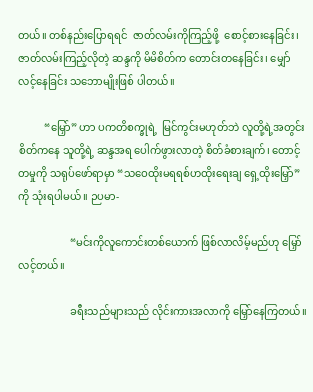တယ်။ တစ်နည်းပြောရရင်  ဇာတ်လမ်းကိုကြည့်ဖို့  စောင့်စားနေခြင်း၊ ဇာတ်လမ်းကြည့်လိုတဲ့ ဆန္ဒကို မိမိစိတ်က တောင်းတနေခြင်း၊ မျှော်လင့်နေခြင်း သဘောမျိုးဖြစ် ပါတယ်။

          “မြှော်” ဟာ ပကတိစက္ခုရဲ့  မြင်ကွင်းမဟုတ်ဘဲ လူတို့ရဲ့အတွင်းစိတ်ကနေ သူတို့ရဲ့ ဆန္ဒအရ ပေါက်ဖွားလာတဲ့ စိတ်ခံစားချက်၊ တောင့်တမှုကို သရုပ်ဖော်ရာမှာ “သဝေထိုးမရရစ်ဟထိုးရေးချ ရှေ့ထိုးမြှော်”ကို သုံးရပါမယ်။ ဉပမာ-

                    “မင်းကိုလူကောင်းတစ်ယောက် ဖြစ်လာလိမ့်မည်ဟု မြှော်လင့်တယ်။

                    ခရီးသည်များသည် လိုင်းကားအလာကို မြှော်နေကြတယ်။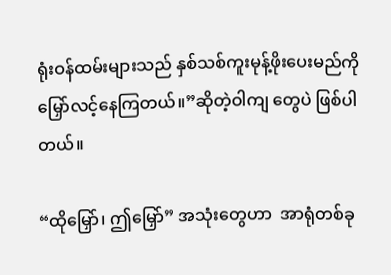ရုံးဝန်ထမ်းများသည် နှစ်သစ်ကူးမုန့်ဖိုးပေးမည်ကို မြှော်လင့်နေကြတယ်။”ဆိုတဲ့ဝါကျ တွေပဲ ဖြစ်ပါတယ်။

“ထိုမြှော်၊ ဤမြှော်” အသုံးတွေဟာ  အာရုံတစ်ခု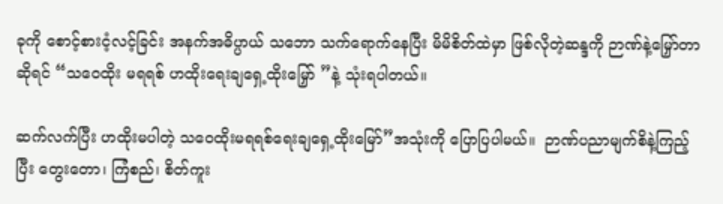ခုကို စောင့်စားငံ့လင့်ခြင်း အနက်အဓိပ္ပာယ် သဘော သက်ရောက်နေပြီး မိမိစိတ်ထဲမှာ ဖြစ်လိုတဲ့ဆန္ဒကို ဉာဏ်နဲ့မြှော်တာဆိုရင် “သဝေထိုး မရရစ် ဟထိုးရေးချရှေ့ထိုးမြှော် ”နဲ့ သုံးရပါတယ်။

ဆက်လက်ပြီး ဟထိုးမပါတဲ့ သဝေထိုးမရရစ်ရေးချရှေ့ထိုးမြော်”အသုံးကို ပြောပြပါမယ်။  ဉာဏ်ပညာမျက်စိနဲ့ကြည့်ပြီး တွေးတော၊ ကြံစည်၊ စိတ်ကူး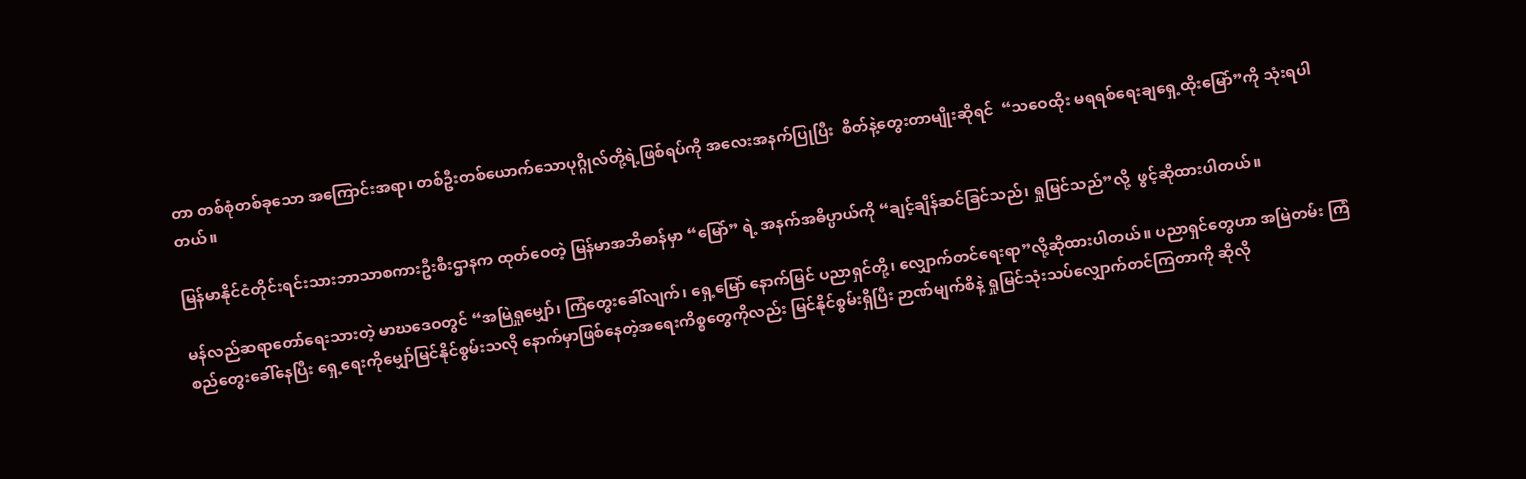တာ တစ်စုံတစ်ခုသော အကြောင်းအရာ၊ တစ်ဦးတစ်ယောက်သောပုဂ္ဂိုလ်တို့ရဲ့ဖြစ်ရပ်ကို အလေးအနက်ပြုပြီး  စိတ်နဲ့တွေးတာမျိုးဆိုရင်  “သဝေထိုး မရရစ်ရေးချရှေ့ထိုးမြော်”ကို သုံးရပါတယ်။

မြန်မာနိုင်ငံတိုင်းရင်းသားဘာသာစကားဦးစီးဌာနက ထုတ်ဝေတဲ့ မြန်မာအဘိဓာန်မှာ “မြော်” ရဲ့ အနက်အဓိပ္ပာယ်ကို “ချင့်ချိန်ဆင်ခြင်သည်၊ ရှုမြင်သည်”လို့  ဖွင့်ဆိုထားပါတယ်။

မန်လည်ဆရာတော်ရေးသားတဲ့ မာဃဒေဝတွင် “အမြဲရှုမျှော်၊ ကြံတွေးခေါ်လျက်၊ ရှေ့မြော် နောက်မြင် ပညာရှင်တို့၊ လျှောက်တင်ရေးရာ”လို့ဆိုထားပါတယ်။ ပညာရှင်တွေဟာ အမြဲတမ်း ကြံစည်တွေးခေါ်နေပြီး ရှေ့ရေးကိုမျှော်မြင်နိုင်စွမ်းသလို နောက်မှာဖြစ်နေတဲ့အရေးကိစ္စတွေကိုလည်း မြင်နိုင်စွမ်းရှိပြီး ဉာဏ်မျက်စိနဲ့ ရှုမြင်သုံးသပ်လျှောက်တင်ကြတာကို ဆိုလို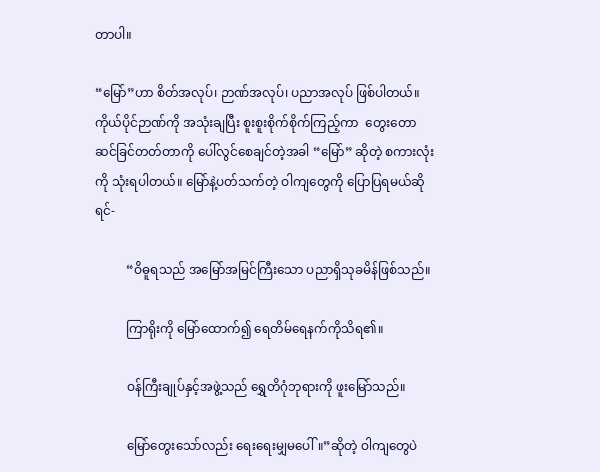တာပါ။

“မြော်”ဟာ စိတ်အလုပ်၊ ဉာဏ်အလုပ်၊ ပညာအလုပ် ဖြစ်ပါတယ်။ ကိုယ်ပိုင်ဉာဏ်ကို အသုံးချပြီး စူးစူးစိုက်စိုက်ကြည့်ကာ  တွေးတောဆင်ခြင်တတ်တာကို ပေါ်လွင်စေချင်တဲ့အခါ “မြော်” ဆိုတဲ့ စကားလုံးကို သုံးရပါတယ်။ မြော်နဲ့ပတ်သက်တဲ့ ဝါကျတွေကို ပြောပြရမယ်ဆိုရင်-

          “ဝိဓူရသည် အမြော်အမြင်ကြီးသော ပညာရှိသုခမိန်ဖြစ်သည်။

          ကြာရိုးကို မြော်ထောက်၍ ‌ရေတိမ်ရေနက်ကိုသိရ၏။

          ဝန်ကြီးချုပ်နှင့်အဖွဲ့သည် ရွှေတိဂုံဘုရားကို ဖူးမြော်သည်။

          မြော်တွေးသော်လည်း ရေးရေးမျှမပေါ်။”ဆိုတဲ့ ဝါကျတွေပဲ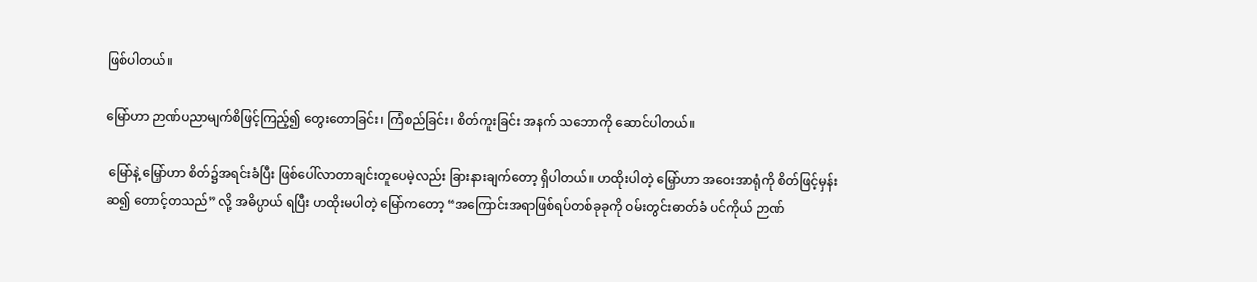ဖြစ်ပါတယ်။

မြော်ဟာ ဉာဏ်ပညာမျက်စိဖြင့်ကြည့်၍ တွေးတောခြင်း၊ ကြံစည်ခြင်း၊ စိတ်ကူးခြင်း အနက် သဘောကို ဆောင်ပါတယ်။

 မြော်နဲ့ မြှော်ဟာ စိတ်၌အရင်းခံပြီး ဖြစ်ပေါ်လာတာချင်းတူပေမဲ့လည်း ခြားနားချက်တော့ ရှိပါတယ်။ ဟထိုးပါတဲ့ မြှော်ဟာ အဝေးအာရုံကို စိတ်ဖြင့်မှန်းဆ၍ တောင့်တသည်” လို့ အဓိပ္ပာယ် ရပြီး ဟထိုးမပါတဲ့ မြော်ကတော့ “အကြောင်းအရာဖြစ်ရပ်တစ်ခုခုကို ဝမ်းတွင်းဓာတ်ခံ ပင်ကိုယ် ဉာဏ်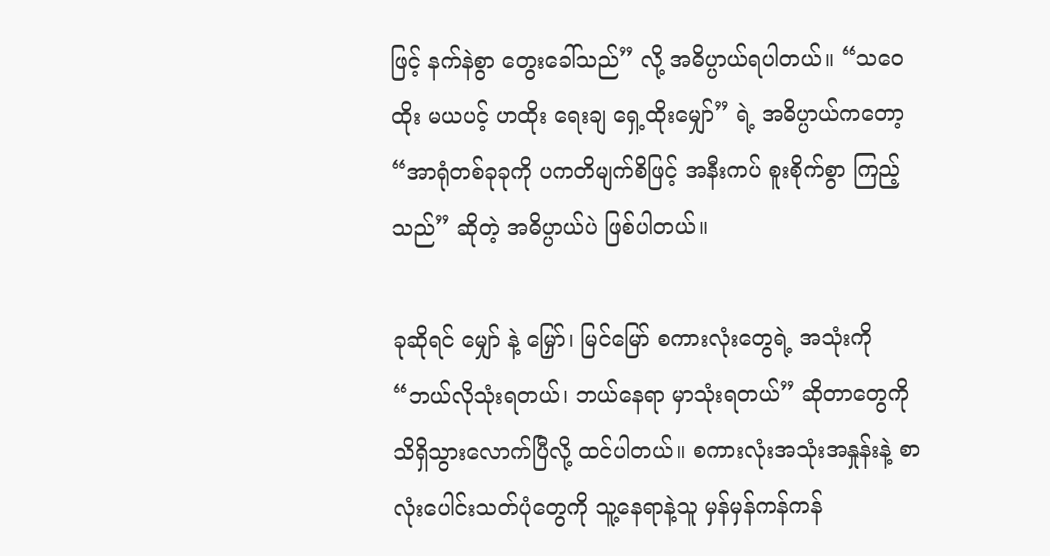ဖြင့် နက်နဲစွာ တွေးခေါ်သည်” လို့ အဓိပ္ပာယ်ရပါတယ်။ “သဝေထိုး မယပင့် ဟထိုး ရေးချ ရှေ့ထိုးမျှော်” ရဲ့ အဓိပ္ပာယ်ကတော့ “အာရုံတစ်ခုခုကို ပကတိမျက်စိဖြင့် အနီးကပ် စူးစိုက်စွာ ကြည့်သည်” ဆိုတဲ့ အဓိပ္ပာယ်ပဲ ဖြစ်ပါတယ်။

ခုဆိုရင် မျှော် နဲ့ မြှော်၊ မြင်မြော် စကားလုံးတွေရဲ့ အသုံးကို “ဘယ်လိုသုံးရတယ်၊ ဘယ်နေရာ မှာသုံးရတယ်” ဆိုတာတွေကို သိရှိသွားလောက်ပြီလို့ ထင်ပါတယ်။ စကားလုံးအသုံးအနှုန်းနဲ့ စာလုံးပေါင်းသတ်ပုံတွေကို သူ့နေရာနဲ့သူ မှန်မှန်ကန်ကန်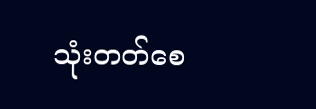သုံးတတ်စေ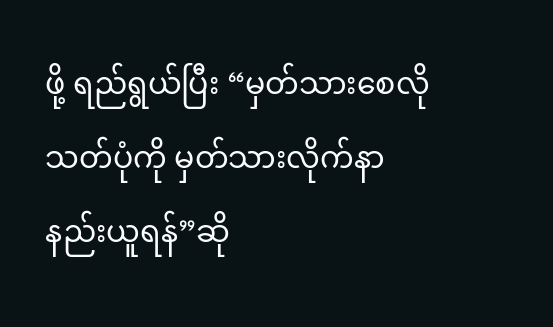ဖို့ ရည်ရွယ်ပြီး “မှတ်သားစေလို သတ်ပုံကို မှတ်သားလိုက်နာနည်းယူရန်”ဆို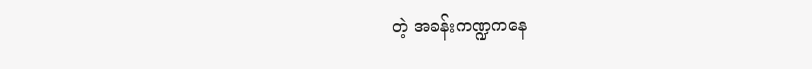တဲ့ အခန်းကဏ္ဍကနေ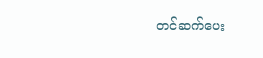တင်ဆက်ပေး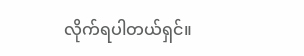လိုက်ရပါတယ်ရှင်။